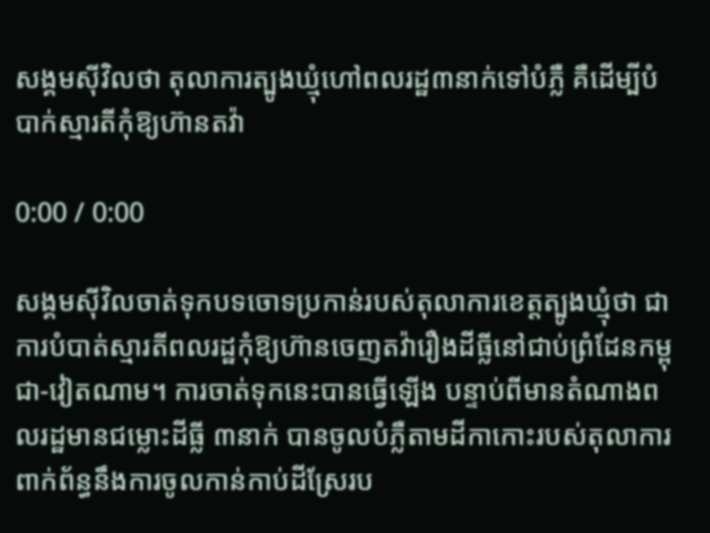សង្គមស៊ីវិលថា តុលាការត្បូងឃ្មុំហៅពលរដ្ឋ៣នាក់ទៅបំភ្លឺ គឺដើម្បីបំបាក់ស្មារតីកុំឱ្យហ៊ានតវ៉ា

0:00 / 0:00

សង្គមស៊ីវិលចាត់ទុកបទចោទប្រកាន់របស់តុលាការខេត្តត្បូងឃ្មុំថា ជាការបំបាត់ស្មារតីពលរដ្ឋកុំឱ្យហ៊ានចេញតវ៉ារឿងដីធ្លីនៅជាប់ព្រំដែនកម្ពុជា-វៀតណាម។ ការចាត់ទុកនេះបានធ្វើឡើង បន្ទាប់ពីមានតំណាងពលរដ្ឋមានជម្លោះដីធ្លី ៣នាក់ បានចូលបំភ្លឺតាមដីកាកោះរបស់តុលាការ ពាក់ព័ន្ធនឹងការចូលកាន់កាប់ដីស្រែរប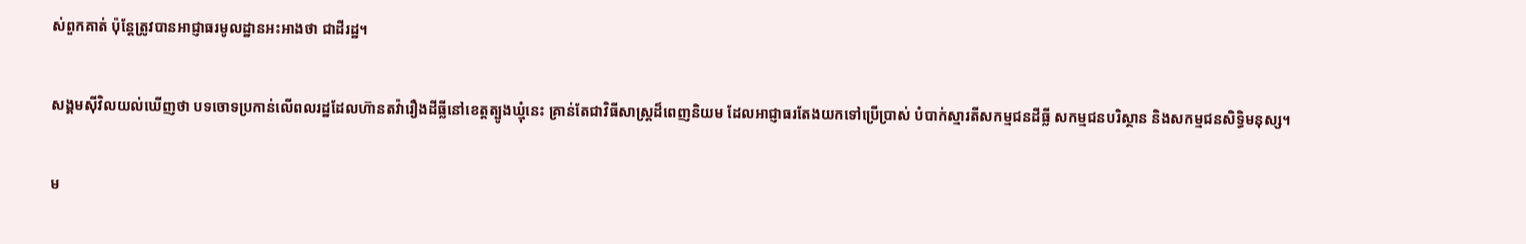ស់ពួកគាត់ ប៉ុន្តែត្រូវបានអាជ្ញាធរមូលដ្ឋានអះអាងថា ជាដីរដ្ឋ។

សង្គមស៊ីវិលយល់ឃើញថា បទចោទប្រកាន់លើពលរដ្ឋដែលហ៊ានតវ៉ារឿងដីធ្លីនៅខេត្តត្បូងឃ្មុំនេះ គ្រាន់តែជាវិធីសាស្ត្រដ៏ពេញនិយម ដែលអាជ្ញាធរតែងយកទៅប្រើប្រាស់ បំបាក់ស្មារតីសកម្មជនដីធ្លី សកម្មជនបរិស្ថាន និងសកម្មជនសិទ្ធិមនុស្ស។

ម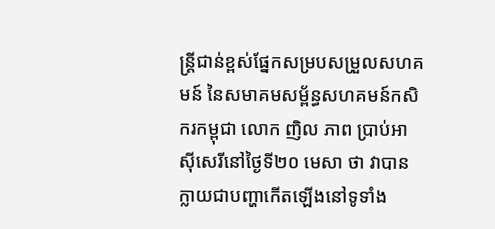ន្ត្រីជាន់ខ្ពស់ផ្នែកសម្របសម្រួលសហគមន៍ នៃសមាគមសម្ព័ន្ធសហគមន៍កសិករកម្ពុជា លោក ញិល ភាព ប្រាប់អាស៊ីសេរីនៅថ្ងៃទី២០ មេសា ថា វាបានក្លាយជាបញ្ហាកើតឡើងនៅទូទាំង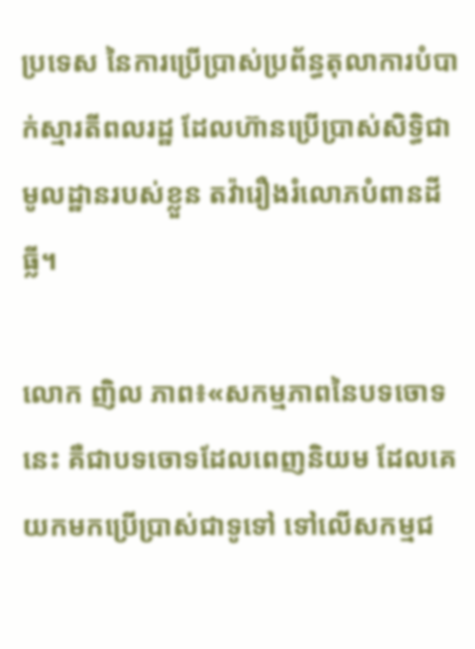ប្រទេស នៃការប្រើប្រាស់ប្រព័ន្ធតុលាការបំបាក់ស្មារតីពលរដ្ឋ ដែលហ៊ានប្រើប្រាស់សិទ្ធិជាមូលដ្ឋានរបស់ខ្លួន តវ៉ារឿងរំលោភបំពានដីធ្លី។

លោក ញិល ភាព៖«សកម្មភាពនៃបទចោទនេះ គឺជាបទចោទដែលពេញនិយម ដែលគេយកមកប្រើប្រាស់ជាទូទៅ ទៅលើសកម្មជ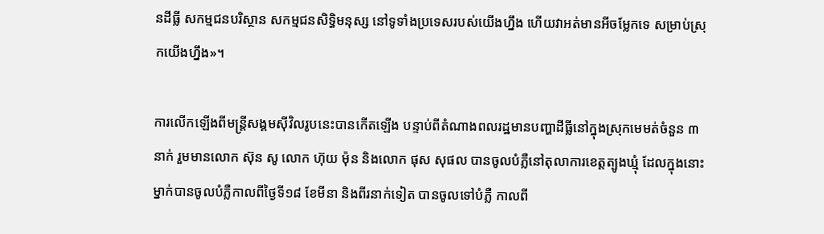នដីធ្លី សកម្មជនបរិស្ថាន សកម្មជនសិទ្ធិមនុស្ស នៅទូទាំងប្រទេសរបស់យើងហ្នឹង ហើយវាអត់មានអីចម្លែកទេ សម្រាប់ស្រុកយើងហ្នឹង»។

ការលើកឡើងពីមន្ត្រីសង្គមស៊ីវិលរូបនេះបានកើតឡើង បន្ទាប់ពីតំណាងពលរដ្ឋមានបញ្ហាដីធ្លីនៅក្នុងស្រុកមេមត់ចំនួន ៣នាក់ រួមមានលោក ស៊ុន សូ លោក ហ៊ុយ ម៉ុន និងលោក ផុស សុផល បានចូលបំភ្លឺនៅតុលាការខេត្តត្បូងឃ្មុំ ដែលក្នុងនោះ ម្នាក់បានចូលបំភ្លឺកាលពីថ្ងៃទី១៨ ខែមីនា និងពីរនាក់ទៀត បានចូលទៅបំភ្លឺ កាលពី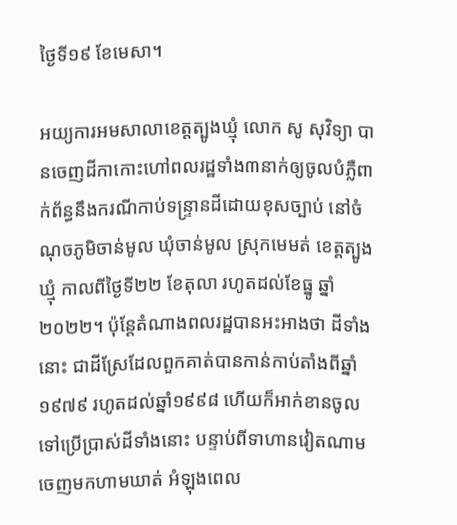ថ្ងៃទី១៩ ខែមេសា។

អយ្យការអមសាលាខេត្តត្បូងឃ្មុំ លោក សូ សុវិទ្យា បានចេញដីកាកោះហៅពលរដ្ឋទាំង៣នាក់ឲ្យចូលបំភ្លឺពាក់ព័ន្ធនឹងករណីកាប់ទន្ទ្រានដីដោយខុសច្បាប់ នៅចំណុចភូមិចាន់មូល ឃុំចាន់មូល ស្រុកមេមត់ ខេត្តត្បូងឃ្មុំ កាលពីថ្ងៃទី២២ ខែតុលា រហូតដល់ខែធ្នូ ឆ្នាំ២០២២។ ប៉ុន្តែតំណាងពលរដ្ឋបានអះអាងថា ដីទាំងនោះ ជាដីស្រែដែលពួកគាត់បានកាន់កាប់តាំងពីឆ្នាំ១៩៧៩ រហូតដល់ឆ្នាំ១៩៩៨ ហើយក៏អាក់ខានចូលទៅប្រើប្រាស់ដីទាំងនោះ បន្ទាប់ពីទាហានវៀតណាមចេញមកហាមឃាត់ អំឡុងពេល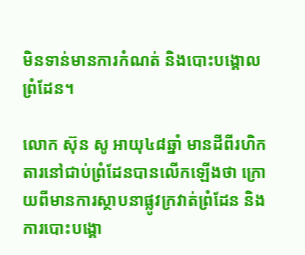មិនទាន់មានការកំណត់ និងបោះបង្គោលព្រំដែន។

លោក ស៊ុន សូ អាយុ៤៨ឆ្នាំ មានដីពីរហិកតារនៅជាប់ព្រំដែនបានលើកឡើងថា ក្រោយពីមានការស្ថាបនាផ្លូវក្រវាត់ព្រំដែន និងការបោះបង្គោ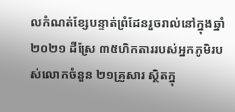លកំណត់ខ្សែបន្ទាត់ព្រំដែនរួចរាល់នៅក្នុងឆ្នាំ២០២១ ដីស្រែ ៣៥ហិកតាររបស់អ្នកភូមិរបស់លោកចំនួន ២១គ្រួសារ ស្ថិតក្នុ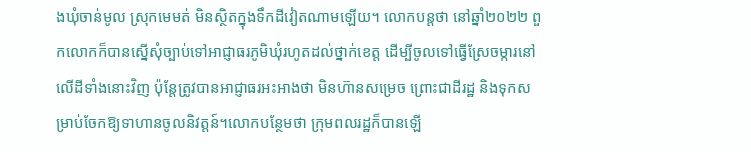ងឃុំចាន់មូល ស្រុកមេមត់ មិនស្ថិតក្នុងទឹកដីវៀតណាមឡើយ។ លោកបន្តថា នៅឆ្នាំ២០២២ ពួកលោកក៏បានស្នើសុំច្បាប់ទៅអាជ្ញាធរភូមិឃុំរហូតដល់ថ្នាក់ខេត្ត ដើម្បីចូលទៅធ្វើស្រែចម្ការនៅលើដីទាំងនោះវិញ ប៉ុន្តែត្រូវបានអាជ្ញាធរអះអាងថា មិនហ៊ានសម្រេច ព្រោះជាដីរដ្ឋ និងទុកសម្រាប់ចែកឱ្យទាហានចូលនិវត្តន៍។លោកបន្ថែមថា ក្រុមពលរដ្ឋក៏បានឡើ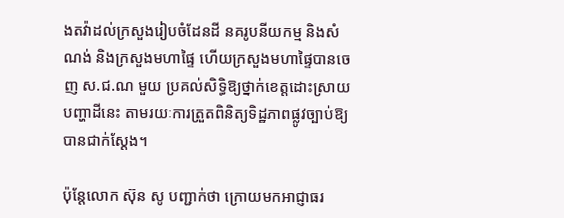ងតវ៉ាដល់ក្រសួងរៀបចំដែនដី នគរូបនីយកម្ម និងសំណង់ និងក្រសួងមហាផ្ទៃ ហើយក្រសួងមហាផ្ទៃបានចេញ ស.ជ.ណ មួយ ប្រគល់សិទ្ធិឱ្យថ្នាក់ខេត្តដោះស្រាយបញ្ហាដីនេះ តាមរយៈការត្រួតពិនិត្យទិដ្ឋភាពផ្លូវច្បាប់ឱ្យបានជាក់ស្ដែង។

ប៉ុន្តែលោក ស៊ុន សូ បញ្ជាក់ថា ក្រោយមកអាជ្ញាធរ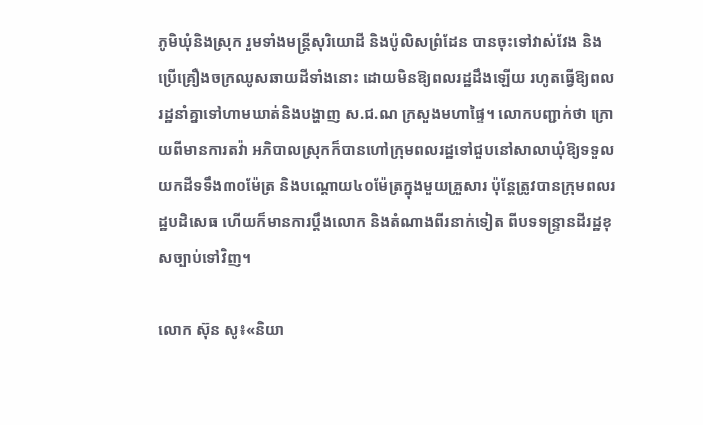ភូមិឃុំនិងស្រុក រួមទាំងមន្ត្រីសុរិយោដី និងប៉ូលិសព្រំដែន បានចុះទៅវាស់វែង និងប្រើគ្រឿងចក្រឈូសឆាយដីទាំងនោះ ដោយមិនឱ្យពលរដ្ឋដឹងឡើយ រហូតធ្វើឱ្យពលរដ្ឋនាំគ្នាទៅហាមឃាត់និងបង្ហាញ ស.ជ.ណ ក្រសួងមហាផ្ទៃ។ លោកបញ្ជាក់ថា ក្រោយពីមានការតវ៉ា អភិបាលស្រុកក៏បានហៅក្រុមពលរដ្ឋទៅជួបនៅសាលាឃុំឱ្យទទួលយកដីទទឹង៣០ម៉ែត្រ និងបណ្ដោយ៤០ម៉ែត្រក្នុងមួយគ្រួសារ ប៉ុន្តែត្រូវបានក្រុមពលរដ្ឋបដិសេធ ហើយក៏មានការប្ដឹងលោក និងតំណាងពីរនាក់ទៀត ពីបទទន្ទ្រានដីរដ្ឋខុសច្បាប់ទៅវិញ។

លោក ស៊ុន សូ៖«និយា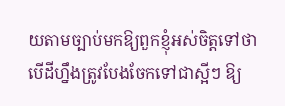យតាមច្បាប់មកឱ្យពួកខ្ញុំអស់ចិត្តទៅថាបើដីហ្នឹងត្រូវបែងចែកទៅជាស្អីៗ ឱ្យ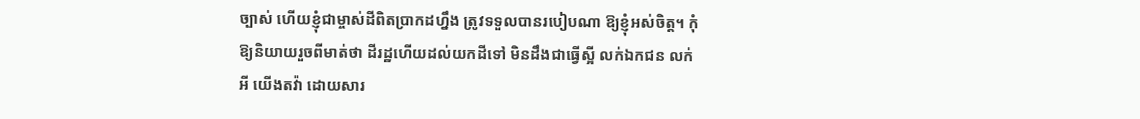ច្បាស់ ហើយខ្ញុំជាម្ចាស់ដីពិតប្រាកដហ្នឹង ត្រូវទទួលបានរបៀបណា ឱ្យខ្ញុំអស់ចិត្ត។ កុំឱ្យនិយាយរួចពីមាត់ថា ដីរដ្ឋហើយដល់យកដីទៅ មិនដឹងជាធ្វើស្អី លក់ឯកជន លក់អី យើងតវ៉ា ដោយសារ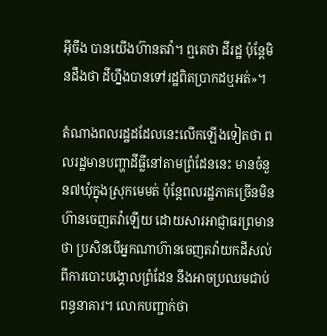អ៊ីចឹង បានយើងហ៊ានតវ៉ា។ ឮគេថា ដីរដ្ឋ ប៉ុន្តែមិនដឹងថា ដីហ្នឹងបានទៅរដ្ឋពិតប្រាកដឬអត់»។

តំណាងពលរដ្ឋដដែលនេះលើកឡើងទៀតថា ពលរដ្ឋមានបញ្ហាដីធ្លីនៅតាមព្រំដែននេះ មានចំនួន៧ឃុំក្នុងស្រុកមេមត់ ប៉ុន្តែពលរដ្ឋភាគច្រើនមិនហ៊ានចេញតវ៉ាឡើយ ដោយសារអាជ្ញាធរព្រមានថា ប្រសិនបើអ្នកណាហ៊ានចេញតវ៉ាយកដីសល់ពីការបោះបង្គោលព្រំដែន នឹងអាចប្រឈមជាប់ពន្ធនាគារ។ លោកបញ្ជាក់ថា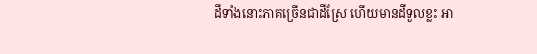ដីទាំងនោះភាគច្រើនជាដីស្រែ ហើយមានដីទួលខ្លះ អា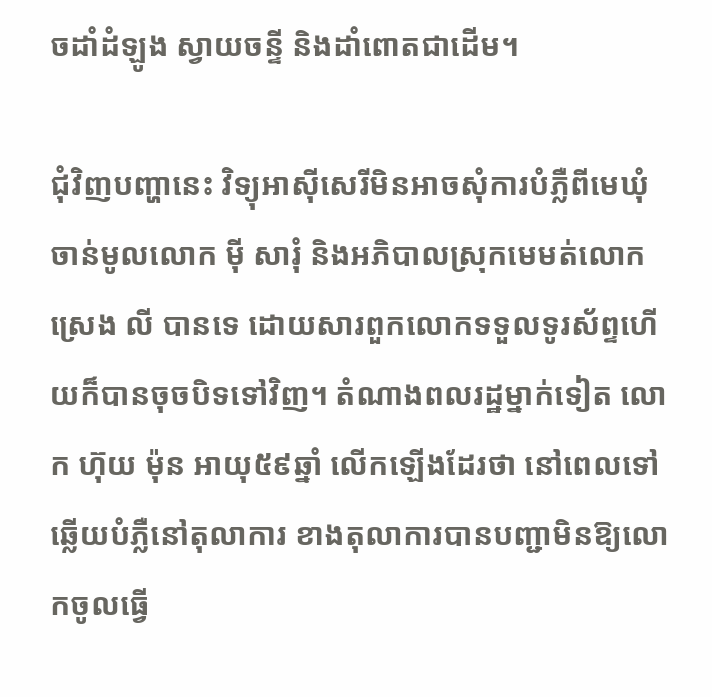ចដាំដំឡូង ស្វាយចន្ទី និងដាំពោតជាដើម។

ជុំវិញបញ្ហានេះ វិទ្យុអាស៊ីសេរីមិនអាចសុំការបំភ្លឺពីមេឃុំចាន់មូលលោក ម៉ី សារុំ និងអភិបាលស្រុកមេមត់លោក ស្រេង លី បានទេ ដោយសារពួកលោកទទួលទូរស័ព្ទហើយក៏បានចុចបិទទៅវិញ។ តំណាងពលរដ្ឋម្នាក់ទៀត លោក ហ៊ុយ ម៉ុន អាយុ៥៩ឆ្នាំ លើកឡើងដែរថា នៅពេលទៅឆ្លើយបំភ្លឺនៅតុលាការ ខាងតុលាការបានបញ្ជាមិនឱ្យលោកចូលធ្វើ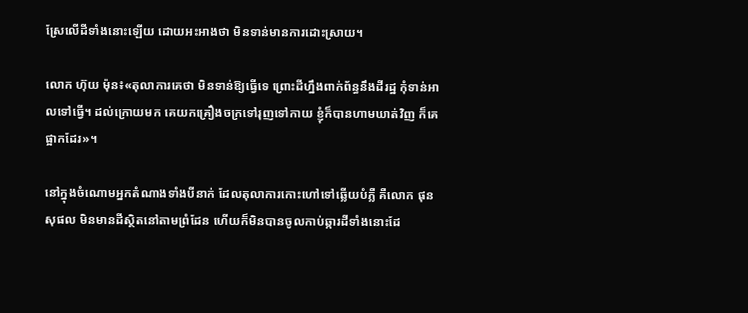ស្រែលើដីទាំងនោះឡើយ ដោយអះអាងថា មិនទាន់មានការដោះស្រាយ។

លោក ហ៊ុយ ម៉ុន៖«តុលាការគេថា មិនទាន់ឱ្យធ្វើទេ ព្រោះដីហ្នឹងពាក់ព័ន្ធនឹងដីរដ្ឋ កុំទាន់អាលទៅធ្វើ។ ដល់ក្រោយមក គេយកគ្រឿងចក្រទៅរុញទៅកាយ ខ្ញុំក៏បានហាមឃាត់វិញ ក៏គេផ្អាកដែរ»។

នៅក្នុងចំណោមអ្នកតំណាងទាំងបីនាក់ ដែលតុលាការកោះហៅទៅឆ្លើយបំភ្លឺ គឺលោក ផុន សុផល មិនមានដីស្ថិតនៅតាមព្រំដែន ហើយក៏មិនបានចូលកាប់ឆ្ការដីទាំងនោះដែ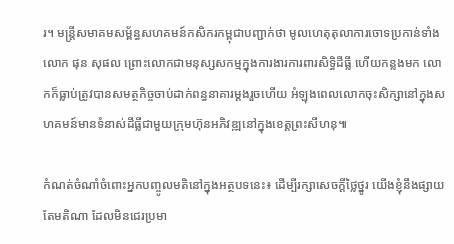រ។ មន្ត្រីសមាគមសម្ព័ន្ធសហគមន៍កសិករកម្ពុជាបញ្ជាក់ថា មូលហេតុតុលាការចោទប្រកាន់ទាំងលោក ផុន សុផល ព្រោះលោកជាមនុស្សសកម្មក្នុងការងារការពារសិទ្ធិដីធ្លី ហើយកន្លងមក លោកក៏ធ្លាប់ត្រូវបានសមត្ថកិច្ចចាប់ដាក់ពន្ធនាគារម្ដងរួចហើយ អំឡុងពេលលោកចុះសិក្សានៅក្នុងសហគមន៍មានទំនាស់ដីធ្លីជាមួយក្រុមហ៊ុនអភិវឌ្ឍនៅក្នុងខេត្តព្រះសីហនុ៕

កំណត់ចំណាំចំពោះអ្នកបញ្ចូលមតិនៅក្នុងអត្ថបទនេះ៖ ដើម្បីរក្សាសេចក្ដីថ្លៃថ្នូរ យើងខ្ញុំនឹងផ្សាយតែមតិណា ដែលមិនជេរប្រមា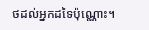ថដល់អ្នកដទៃប៉ុណ្ណោះ។